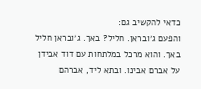כדאי להקשיב גם:
והפעם ג׳ובראן. חליל? באך. ג׳ובראן חליל באך. והוא מרכל במלתחות עם דוד אבידן על אברם אבינו. ובתא ליד, אברהם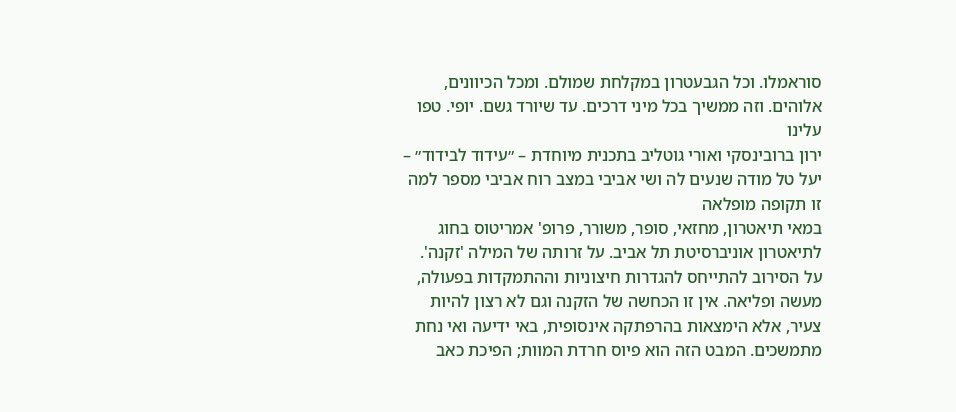סוראמלו. וכל הגבעטרון במקלחת שמולם. ומכל הכיוונים, אלוהים. וזה ממשיך בכל מיני דרכים. עד שיורד גשם. יופי. טפו עלינו
ירון ברובינסקי ואורי גוטליב בתכנית מיוחדת – ״עידוד לבידוד״ – יעל טל מודה שנעים לה ושי אביבי במצב רוח אביבי מספר למה זו תקופה מופלאה
במאי תיאטרון, מחזאי, סופר, משורר, פרופ' אמריטוס בחוג לתיאטרון אוניברסיטת תל אביב. על זרותה של המילה 'זקנה'. על הסירוב להתייחס להגדרות חיצוניות וההתמקדות בפעולה, מעשה ופליאה. אין זו הכחשה של הזקנה וגם לא רצון להיות צעיר, אלא הימצאות בהרפתקה אינסופית, באי ידיעה ואי נחת מתמשכים. המבט הזה הוא פיוס חרדת המוות; הפיכת כאב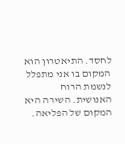לחסד. התיאטרון הוא המקום בו אני מתפלל לנשמת הרוח האנושית. השירה היא המקום של הפליאה.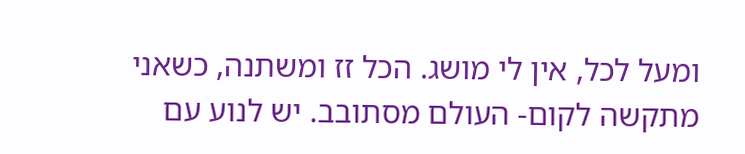ומעל לכל, אין לי מושג. הכל זז ומשתנה, כשאני מתקשה לקום- העולם מסתובב. יש לנוע עם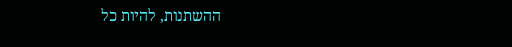ההשתנות, להיות כל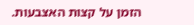הזמן על קצות האצבעות.